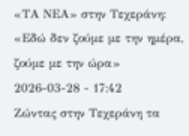«ΤΑ ΝΕΑ» στην Τεχεράνη: «Εδώ δεν ζούμε με την ημέρα, ζούμε με την ώρα»
2026-03-28 - 17:42
Ζώντας στην Τεχεράνη τα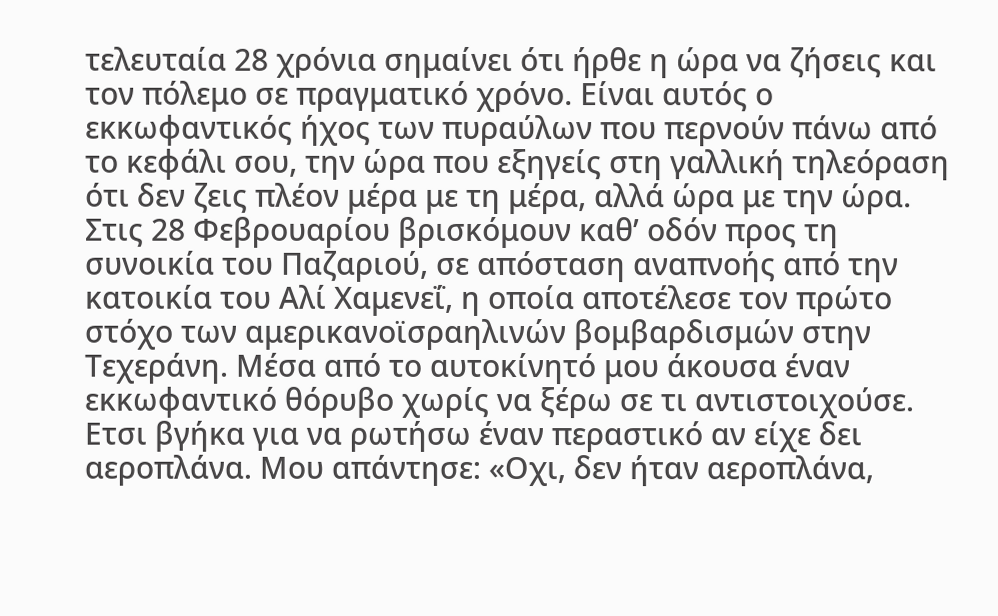τελευταία 28 χρόνια σημαίνει ότι ήρθε η ώρα να ζήσεις και τον πόλεμο σε πραγματικό χρόνο. Είναι αυτός ο εκκωφαντικός ήχος των πυραύλων που περνούν πάνω από το κεφάλι σου, την ώρα που εξηγείς στη γαλλική τηλεόραση ότι δεν ζεις πλέον μέρα με τη μέρα, αλλά ώρα με την ώρα. Στις 28 Φεβρουαρίου βρισκόμουν καθ’ οδόν προς τη συνοικία του Παζαριού, σε απόσταση αναπνοής από την κατοικία του Αλί Χαμενεΐ, η οποία αποτέλεσε τον πρώτο στόχο των αμερικανοϊσραηλινών βομβαρδισμών στην Τεχεράνη. Μέσα από το αυτοκίνητό μου άκουσα έναν εκκωφαντικό θόρυβο χωρίς να ξέρω σε τι αντιστοιχούσε. Ετσι βγήκα για να ρωτήσω έναν περαστικό αν είχε δει αεροπλάνα. Μου απάντησε: «Οχι, δεν ήταν αεροπλάνα,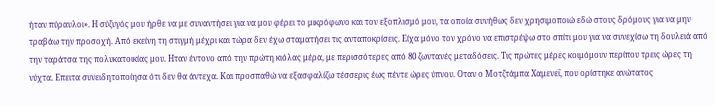ήταν πύραυλοι». Η σύζυγός μου ήρθε να με συναντήσει για να μου φέρει το μικρόφωνο και τον εξοπλισμό μου, τα οποία συνήθως δεν χρησιμοποιώ εδώ στους δρόμους για να μην τραβάω την προσοχή. Από εκείνη τη στιγμή μέχρι και τώρα δεν έχω σταματήσει τις ανταποκρίσεις. Είχα μόνο τον χρόνο να επιστρέψω στο σπίτι μου για να συνεχίσω τη δουλειά από την ταράτσα της πολυκατοικίας μου. Ηταν έντονο από την πρώτη κιόλας μέρα, με περισσότερες από 80 ζωντανές μεταδόσεις. Τις πρώτες μέρες κοιμόμουν περίπου τρεις ώρες τη νύχτα. Επειτα συνειδητοποίησα ότι δεν θα άντεχα. Και προσπαθώ να εξασφαλίζω τέσσερις έως πέντε ώρες ύπνου. Οταν ο Μοτζτάμπα Χαμενεΐ, που ορίστηκε ανώτατος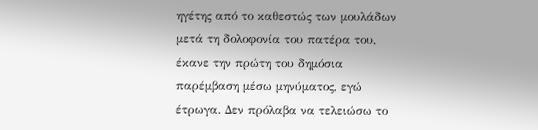ηγέτης από το καθεστώς των μουλάδων μετά τη δολοφονία του πατέρα του, έκανε την πρώτη του δημόσια παρέμβαση μέσω μηνύματος, εγώ έτρωγα. Δεν πρόλαβα να τελειώσω το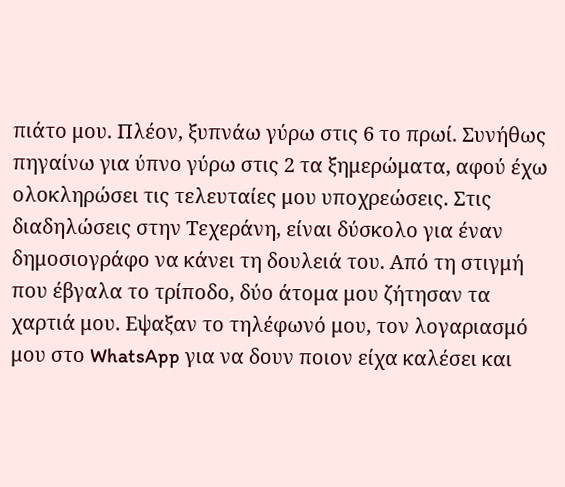πιάτο μου. Πλέον, ξυπνάω γύρω στις 6 το πρωί. Συνήθως πηγαίνω για ύπνο γύρω στις 2 τα ξημερώματα, αφού έχω ολοκληρώσει τις τελευταίες μου υποχρεώσεις. Στις διαδηλώσεις στην Τεχεράνη, είναι δύσκολο για έναν δημοσιογράφο να κάνει τη δουλειά του. Από τη στιγμή που έβγαλα το τρίποδο, δύο άτομα μου ζήτησαν τα χαρτιά μου. Εψαξαν το τηλέφωνό μου, τον λογαριασμό μου στο WhatsApp για να δουν ποιον είχα καλέσει και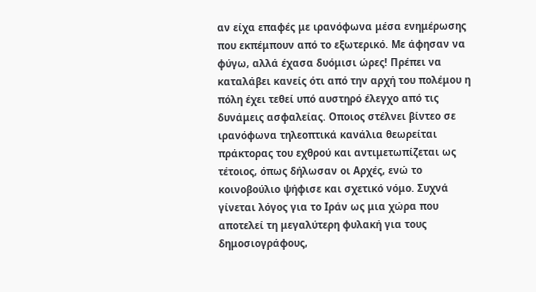αν είχα επαφές με ιρανόφωνα μέσα ενημέρωσης που εκπέμπουν από το εξωτερικό. Με άφησαν να φύγω, αλλά έχασα δυόμισι ώρες! Πρέπει να καταλάβει κανείς ότι από την αρχή του πολέμου η πόλη έχει τεθεί υπό αυστηρό έλεγχο από τις δυνάμεις ασφαλείας. Οποιος στέλνει βίντεο σε ιρανόφωνα τηλεοπτικά κανάλια θεωρείται πράκτορας του εχθρού και αντιμετωπίζεται ως τέτοιος, όπως δήλωσαν οι Αρχές, ενώ το κοινοβούλιο ψήφισε και σχετικό νόμο. Συχνά γίνεται λόγος για το Ιράν ως μια χώρα που αποτελεί τη μεγαλύτερη φυλακή για τους δημοσιογράφους,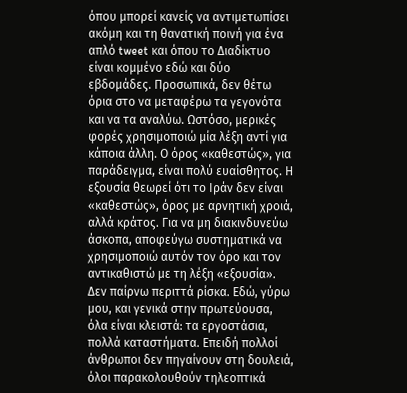όπου μπορεί κανείς να αντιμετωπίσει ακόμη και τη θανατική ποινή για ένα απλό tweet και όπου το Διαδίκτυο είναι κομμένο εδώ και δύο εβδομάδες. Προσωπικά, δεν θέτω όρια στο να μεταφέρω τα γεγονότα και να τα αναλύω. Ωστόσο, μερικές φορές χρησιμοποιώ μία λέξη αντί για κάποια άλλη. Ο όρος «καθεστώς», για παράδειγμα, είναι πολύ ευαίσθητος. Η εξουσία θεωρεί ότι το Ιράν δεν είναι «καθεστώς», όρος με αρνητική χροιά, αλλά κράτος. Για να μη διακινδυνεύω άσκοπα, αποφεύγω συστηματικά να χρησιμοποιώ αυτόν τον όρο και τον αντικαθιστώ με τη λέξη «εξουσία». Δεν παίρνω περιττά ρίσκα. Εδώ, γύρω μου, και γενικά στην πρωτεύουσα, όλα είναι κλειστά: τα εργοστάσια, πολλά καταστήματα. Επειδή πολλοί άνθρωποι δεν πηγαίνουν στη δουλειά, όλοι παρακολουθούν τηλεοπτικά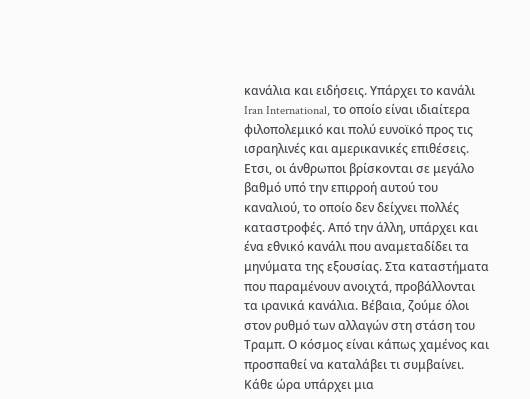κανάλια και ειδήσεις. Υπάρχει το κανάλι Iran International, το οποίο είναι ιδιαίτερα φιλοπολεμικό και πολύ ευνοϊκό προς τις ισραηλινές και αμερικανικές επιθέσεις. Ετσι, οι άνθρωποι βρίσκονται σε μεγάλο βαθμό υπό την επιρροή αυτού του καναλιού, το οποίο δεν δείχνει πολλές καταστροφές. Από την άλλη, υπάρχει και ένα εθνικό κανάλι που αναμεταδίδει τα μηνύματα της εξουσίας. Στα καταστήματα που παραμένουν ανοιχτά, προβάλλονται τα ιρανικά κανάλια. Βέβαια, ζούμε όλοι στον ρυθμό των αλλαγών στη στάση του Τραμπ. Ο κόσμος είναι κάπως χαμένος και προσπαθεί να καταλάβει τι συμβαίνει. Κάθε ώρα υπάρχει μια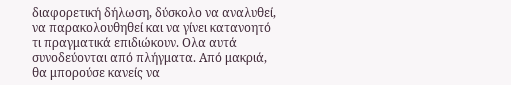διαφορετική δήλωση, δύσκολο να αναλυθεί, να παρακολουθηθεί και να γίνει κατανοητό τι πραγματικά επιδιώκουν. Ολα αυτά συνοδεύονται από πλήγματα. Από μακριά, θα μπορούσε κανείς να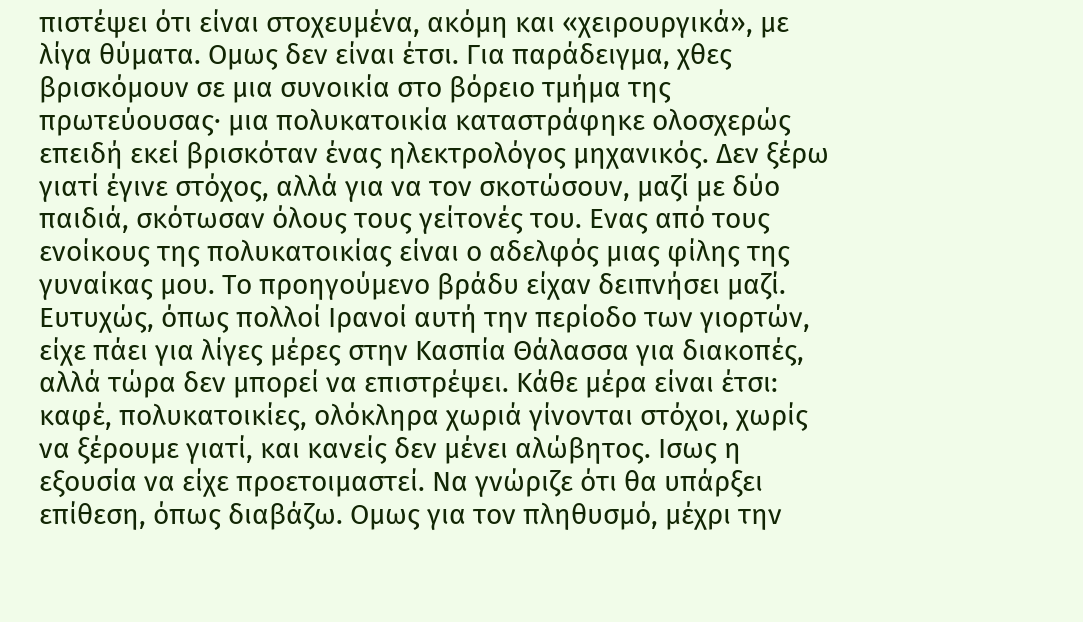πιστέψει ότι είναι στοχευμένα, ακόμη και «χειρουργικά», με λίγα θύματα. Ομως δεν είναι έτσι. Για παράδειγμα, χθες βρισκόμουν σε μια συνοικία στο βόρειο τμήμα της πρωτεύουσας· μια πολυκατοικία καταστράφηκε ολοσχερώς επειδή εκεί βρισκόταν ένας ηλεκτρολόγος μηχανικός. Δεν ξέρω γιατί έγινε στόχος, αλλά για να τον σκοτώσουν, μαζί με δύο παιδιά, σκότωσαν όλους τους γείτονές του. Ενας από τους ενοίκους της πολυκατοικίας είναι ο αδελφός μιας φίλης της γυναίκας μου. Το προηγούμενο βράδυ είχαν δειπνήσει μαζί. Ευτυχώς, όπως πολλοί Ιρανοί αυτή την περίοδο των γιορτών, είχε πάει για λίγες μέρες στην Κασπία Θάλασσα για διακοπές, αλλά τώρα δεν μπορεί να επιστρέψει. Κάθε μέρα είναι έτσι: καφέ, πολυκατοικίες, ολόκληρα χωριά γίνονται στόχοι, χωρίς να ξέρουμε γιατί, και κανείς δεν μένει αλώβητος. Ισως η εξουσία να είχε προετοιμαστεί. Να γνώριζε ότι θα υπάρξει επίθεση, όπως διαβάζω. Ομως για τον πληθυσμό, μέχρι την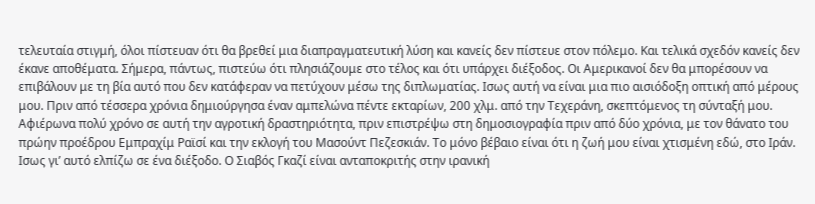τελευταία στιγμή, όλοι πίστευαν ότι θα βρεθεί μια διαπραγματευτική λύση και κανείς δεν πίστευε στον πόλεμο. Και τελικά σχεδόν κανείς δεν έκανε αποθέματα. Σήμερα, πάντως, πιστεύω ότι πλησιάζουμε στο τέλος και ότι υπάρχει διέξοδος. Οι Αμερικανοί δεν θα μπορέσουν να επιβάλουν με τη βία αυτό που δεν κατάφεραν να πετύχουν μέσω της διπλωματίας. Ισως αυτή να είναι μια πιο αισιόδοξη οπτική από μέρους μου. Πριν από τέσσερα χρόνια δημιούργησα έναν αμπελώνα πέντε εκταρίων, 200 χλμ. από την Τεχεράνη, σκεπτόμενος τη σύνταξή μου. Αφιέρωνα πολύ χρόνο σε αυτή την αγροτική δραστηριότητα, πριν επιστρέψω στη δημοσιογραφία πριν από δύο χρόνια, με τον θάνατο του πρώην προέδρου Εμπραχίμ Ραϊσί και την εκλογή του Μασούντ Πεζεσκιάν. Το μόνο βέβαιο είναι ότι η ζωή μου είναι χτισμένη εδώ, στο Ιράν. Ισως γι’ αυτό ελπίζω σε ένα διέξοδο. Ο Σιαβός Γκαζί είναι ανταποκριτής στην ιρανική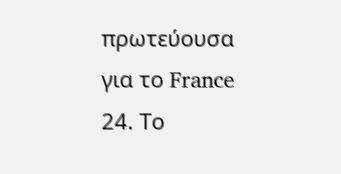πρωτεύουσα για το France 24. Το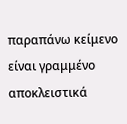παραπάνω κείμενο είναι γραμμένο αποκλειστικά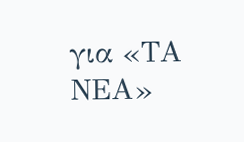για «ΤΑ ΝΕΑ»